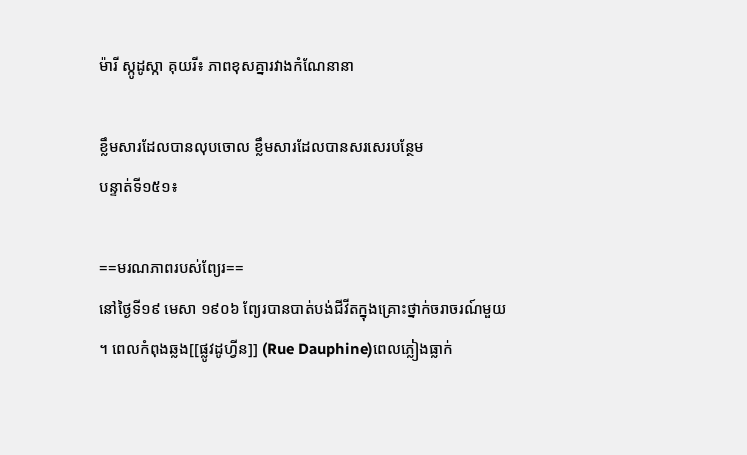ម៉ារី ស្កូដូស្កា គុយរី៖ ភាពខុសគ្នារវាងកំណែនានា

ខ្លឹមសារដែលបានលុបចោល ខ្លឹមសារដែលបានសរសេរបន្ថែម
បន្ទាត់ទី១៥១៖

==មរណភាពរបស់ព្យែរ==
នៅថ្ងៃទី១៩ មេសា ១៩០៦ ព្យែរបានបាត់បង់ជីវីតក្នុងគ្រោះថ្នាក់ចរាចរណ៍មួយ។ ពេលកំពុងឆ្លង[[ផ្លូវដូហ្វីន]] (Rue Dauphine)ពេលភ្លៀងធ្លាក់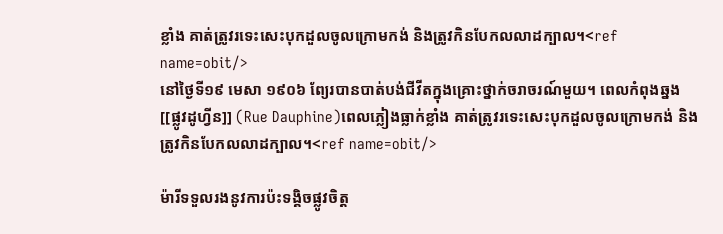ខ្លាំង គាត់ត្រូវរទេះសេះបុកដួលចូលក្រោមកង់ និងត្រូវកិនបែកលលាដក្បាល។<ref name=obit/>
នៅថ្ងៃទី១៩ មេសា ១៩០៦ ព្យែរបានបាត់បង់ជីវីតក្នុងគ្រោះថ្នាក់ចរាចរណ៍មួយ។ ពេលកំពុងឆ្នង[[ផ្លូវដូហ្វីន]] (Rue Dauphine)ពេលភ្លៀងធ្លាក់ខ្លាំង គាត់ត្រូវរទេះសេះបុកដួលចូលក្រោមកង់ និងត្រូវកិនបែកលលាដក្បាល។<ref name=obit/>

ម៉ារីទទួលរងនូវការប៉ះទង្គិចផ្លូវចិត្ត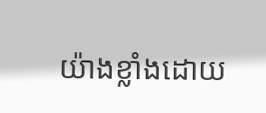យ៉ាងខ្លាំងដោយ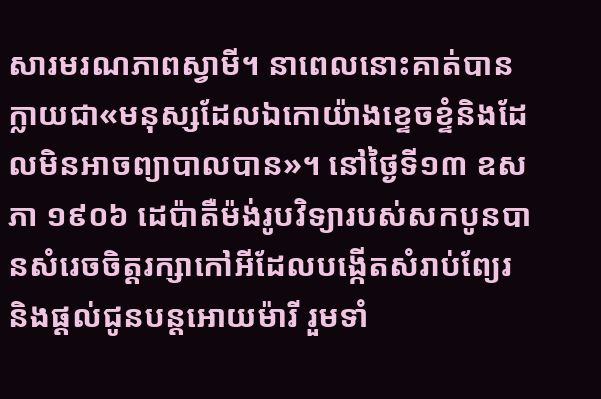សារមរណភាពស្វាមី។ នាពេលនោះគាត់បានក្លាយជា«មនុស្សដែលឯកោយ៉ាងខ្ទេចខ្ទំនិងដែលមិនអាចព្យាបាលបាន»។ នៅថ្ងៃទី១៣ ឧសភា ១៩០៦ ដេប៉ាតឺម៉ង់រូបវិទ្យារបស់សកបូនបានសំរេចចិត្តរក្សាកៅអីដែលបង្កើតសំរាប់ព្យែរ និងផ្ដល់ជូនបន្តអោយម៉ារី រួមទាំ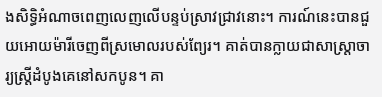ងសិទ្ធិអំណាចពេញលេញលើបន្ទប់ស្រាវជ្រាវនោះ។ ការណ៍នេះបានជួយអោយម៉ារីចេញពីស្រមោលរបស់ព្យែរ។ គាត់បានក្លាយជាសាស្ត្រាចារ្យស្ត្រីដំបូងគេនៅសកបូន។ គា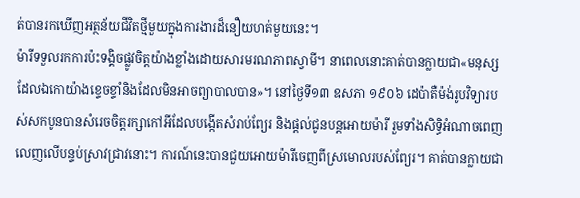ត់បានរកឃើញអត្ថន័យជីវិតថ្មីមួយក្នុងការងារដ៏នឿយហត់មួយនេះ។
ម៉ារីទទួលរកការប៉ះទង្គិចផ្លូវចិត្តយ៉ាងខ្លាំងដោយសារមរណភាពស្វាមី។ នាពេលនោះគាត់បានក្លាយជា«មនុស្សដែលឯកោយ៉ាងខ្ទេចខ្ទាំនិងដែលមិនអាចព្យាបាលបាន»។ នៅថ្ងៃទី១៣ ឧសភា ១៩០៦ ដេប៉ាតឺម៉ង់រូបវិទ្យារបស់សកបូនបានសំរេចចិត្តរក្សាកៅអីដែលបង្កើតសំរាប់ព្យែរ និងផ្ដល់ជូនបន្តអោយម៉ារី រួមទាំងសិទ្ធិអំណាចពេញលេញលើបន្ទប់ស្រាវជ្រាវនោះ។ ការណ៍នេះបានជួយអោយម៉ារីចេញពីស្រមោលរបស់ព្យែរ។ គាត់បានក្លាយជា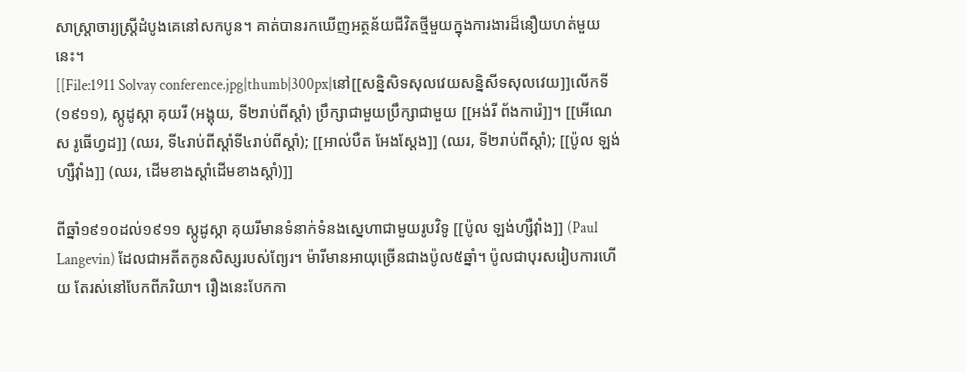សាស្ត្រាចារ្យស្ត្រីដំបូងគេនៅសកបូន។ គាត់បានរកឃើញអត្ថន័យជីវិតថ្មីមួយក្នុងការងារដ៏នឿយហត់មួយនេះ។
[[File:1911 Solvay conference.jpg|thumb|300px|នៅ[[សន្និសិទសុលវេយសន្និសីទសុលវេយ]]លើកទី (១៩១១), ស្កូដូស្កា គុយរី (អង្គុយ, ទី២រាប់ពីស្ដាំ) ប្រឹក្សាជាមួយប្រឹក្សាជាមួយ [[អង់រី ព័ងការ៉េ]]។ [[អើណេស រូធើហ្វដ]] (ឈរ, ទី៤រាប់ពីស្ដាំទី៤រាប់ពីស្ដាំ); [[អាល់បឺត អែងស្តែង]] (ឈរ, ទី២រាប់ពីស្ដាំ); [[ប៉ូល ឡង់ហ្សឺវ៉ាំង]] (ឈរ, ដើមខាងស្ដាំដើមខាងស្ដាំ)]]

ពីឆ្នាំ១៩១០ដល់១៩១១ ស្កូដូស្កា គុយរីមានទំនាក់ទំនងស្នេហាជាមួយរូបវិទូ [[ប៉ូល ឡង់ហ្សឺវ៉ាំង]] (Paul Langevin) ដែលជាអតីតកូនសិស្សរបស់ព្យែរ។ ម៉ារីមានអាយុច្រើនជាងប៉ូល៥ឆ្នាំ។ ប៉ូលជាបុរសរៀបការហើយ តែរស់នៅបែកពីភរិយា។ រឿងនេះបែកកា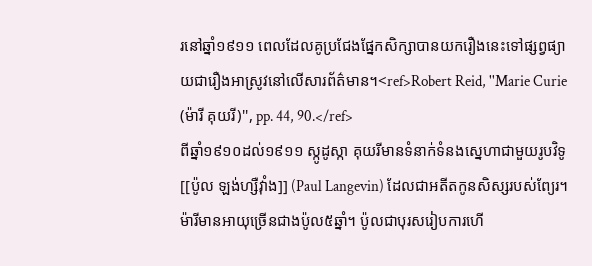រនៅឆ្នាំ១៩១១ ពេលដែលគូប្រជែងផ្នែកសិក្សាបានយករឿងនេះទៅផ្សព្វផ្យាយជារឿងអាស្រូវនៅលើសារព័ត៌មាន។<ref>Robert Reid, ''Marie Curie (ម៉ារី គុយរី)'', pp. 44, 90.</ref>
ពីឆ្នាំ១៩១០ដល់១៩១១ ស្កូដូស្កា គុយរីមានទំនាក់ទំនងស្នេហាជាមួយរូបវិទូ [[ប៉ូល ឡង់ហ្សឺវ៉ាំង]] (Paul Langevin) ដែលជាអតីតកូនសិស្សរបស់ព្យែរ។ ម៉ារីមានអាយុច្រើនជាងប៉ូល៥ឆ្នាំ។ ប៉ូលជាបុរសរៀបការហើ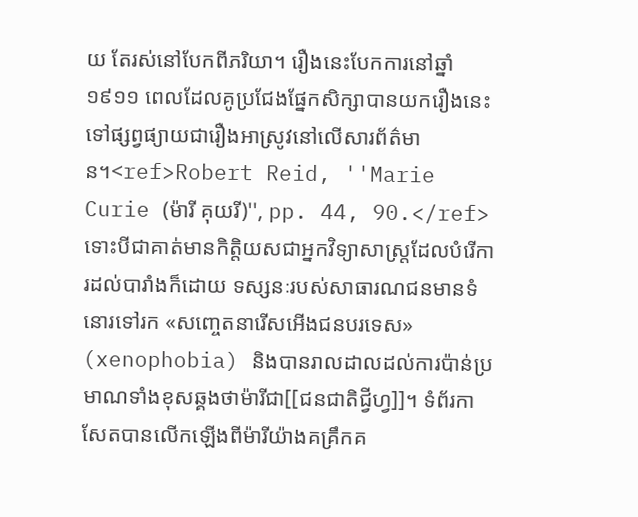យ តែរស់នៅបែកពីភរិយា។ រឿងនេះបែកការនៅឆ្នាំ១៩១១ ពេលដែលគូប្រជែងផ្នែកសិក្សាបានយករឿងនេះទៅផ្សព្វផ្យាយជារឿងអាស្រូវនៅលើសារព័ត៌មាន។<ref>Robert Reid, ''Marie Curie (ម៉ារី គុយរី)'', pp. 44, 90.</ref>
ទោះបីជាគាត់មានកិត្តិយសជាអ្នកវិទ្យាសាស្ត្រដែលបំរើការដល់បារាំងក៏ដោយ ទស្សនៈរបស់សាធារណជនមានទំនោរទៅរក «សញ្ចេតនារើសអើងជនបរទេស» (xenophobia) និងបានរាលដាលដល់ការប៉ាន់ប្រមាណទាំងខុសឆ្គងថាម៉ារីជា[[ជនជាតិជ្វីហ្វ]]។ ទំព័រកាសែតបានលើកឡើងពីម៉ារីយ៉ាងគគ្រឹកគ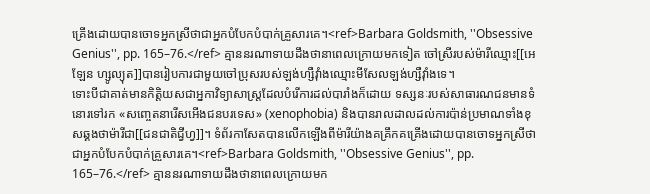គ្រើងដោយបានចោទអ្នកស្រីថាជាអ្នកបំបែកបំបាក់គ្រួសារគេ។<ref>Barbara Goldsmith, ''Obsessive Genius'', pp. 165–76.</ref> គ្មាននរណាទាយដឹងថានាពេលក្រោយមកទៀត ចៅស្រីរបស់ម៉ារីឈ្មោះ[[អេឡែន ហ្សូល្យុត]]បានរៀបការជាមួយចៅប្រុសរបស់ឡង់ហ្សឺវ៉ាំងឈ្មោះមីសែលឡង់ហ្សឺវ៉ាំងទេ។
ទោះបីជាគាត់មានកិត្តិយសជាអ្នកាវិទ្យាសាស្ត្រដែលបំរើការដល់បារាំងក៏ដោយ ទស្សនៈរបស់សាធារណជនមានទំនោរទៅរក «សញ្ចេតនារើសអើងជនបរទេស» (xenophobia) និងបានរាលដាលដល់ការប៉ាន់ប្រមាណទាំងខុសឆ្គងថាម៉ារីជា[[ជនជាតិជ្វីហ្វ]]។ ទំព័រកាសែតបានលើកឡើងពីម៉ារីយ៉ាងគគ្រឹកគគ្រើងដោយបានចោទអ្នកស្រីថាជាអ្នកបំបែកបំបាក់គ្រួសារគេ។<ref>Barbara Goldsmith, ''Obsessive Genius'', pp. 165–76.</ref> គ្មាននរណាទាយដឹងថានាពេលក្រោយមក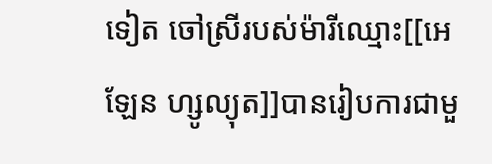ទៀត ចៅស្រីរបស់ម៉ារីឈ្មោះ[[អេឡែន ហ្សូល្យុត]]បានរៀបការជាមួ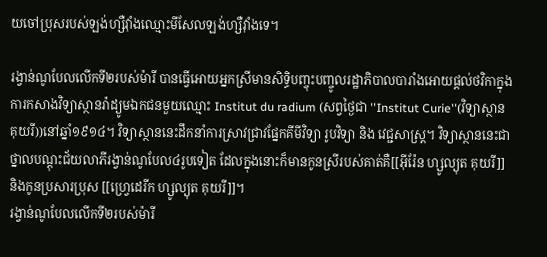យចៅប្រុសរបស់ឡង់ហ្សឺវ៉ាំងឈ្មោះមីសែលឡង់ហ្សឺវ៉ាំងទេ។

រង្វាន់ណូបែលលើកទី២របស់ម៉ារី បានធ្វើអោយអ្នកស្រីមានសិទ្ធិបញ្ចុះបញ្ចូលរដ្ឋាភិបាលបារាំងអោយផ្ដល់ថវិកាក្នុងការកសាងវិទ្យាស្ថានរ៉ាដ្យូមឯកជនមួយឈ្មោះ Institut du radium (សព្វថ្ងៃជា ''Institut Curie''(វិទ្យាស្ថានគុយរី))នៅឆ្នាំ១៩១៤។ វិទ្យាស្ថាននេះដឹកនាំការស្រាវជ្រាវផ្នែកគីមីវិទ្យា រូបវិទ្យា និង វេជ្ជសាស្ត្រ។ វិទ្យាស្ថាននេះជាថ្នាលបណ្ដុះជ័យលាភីរង្វាន់ណូបែល៤រូបទៀត ដែលក្នុងនោះក៏មានកូនស្រីរបស់គាត់គឺ[[អ៊ីរ៉ែន ហ្សូល្យុត គុយរី]] និងកូនប្រសារប្រុស [[ហ្វ្រេដេរីក ហ្សូល្យុត គុយរី]]។
រង្វាន់ណូបែលលើកទី២របស់ម៉ារី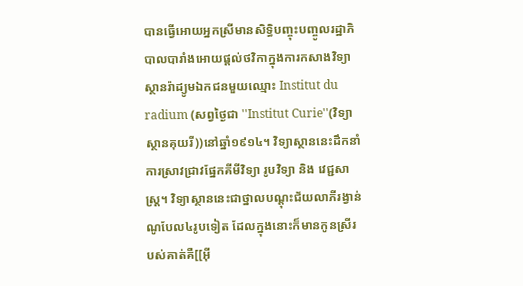បានធ្វើអោយអ្នកស្រីមានសិទ្ធិបញ្ចុះបញ្ចូលរដ្ឋាភិបាលបារាំងអោយផ្ដល់ថវិកាក្នុងការកសាងវិទ្យាស្ថានរ៉ាដ្យូមឯកជនមួយឈ្មោះ Institut du radium (សព្វថ្ងៃជា ''Institut Curie''(វិទ្យាស្ថានគុយរី))នៅឆ្នាំ១៩១៤។ វិទ្យាស្ថាននេះដឹកនាំការស្រាវជ្រាវផ្នែកគីមីវិទ្យា រូបវិទ្យា និង វេជ្ជសាស្ត្រ។ វិទ្យាស្ថាននេះជាថ្នាលបណ្ដុះជ័យលាភីរង្វាន់ណូបែល៤រូបទៀត ដែលក្នុងនោះក៏មានកូនស្រីរបស់គាត់គឺ[[អ៊ី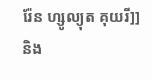រ៉ែន ហ្សូល្យុត គុយរី]] និង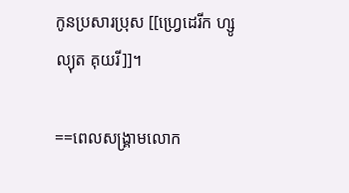កូនប្រសារប្រុស [[ហ្វ្រេដេរីក ហ្សូល្យុត គុយរី]]។

==ពេលសង្គ្រាមលោក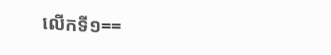លើកទី១==